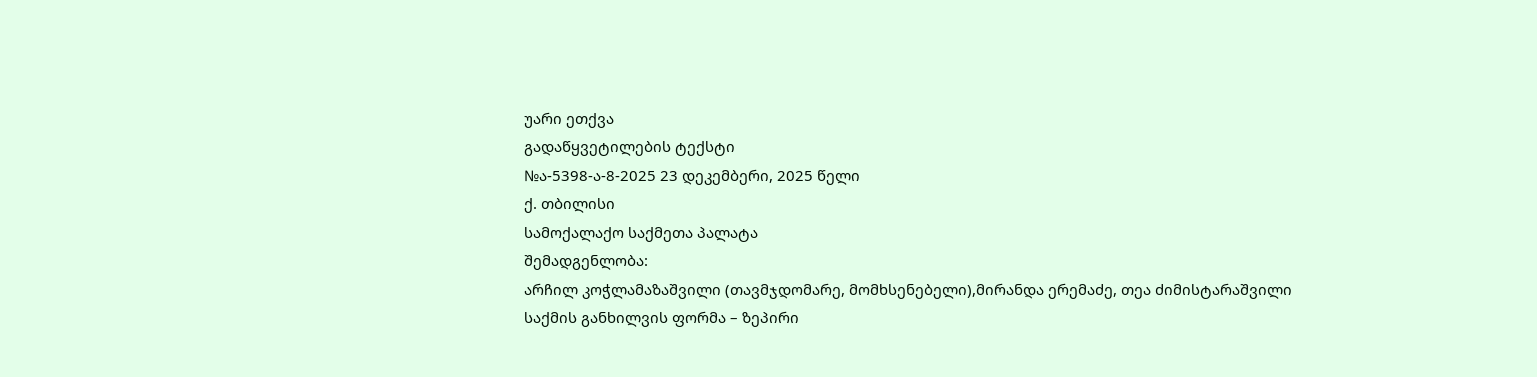უარი ეთქვა
გადაწყვეტილების ტექსტი
№ა-5398-ა-8-2025 23 დეკემბერი, 2025 წელი
ქ. თბილისი
სამოქალაქო საქმეთა პალატა
შემადგენლობა:
არჩილ კოჭლამაზაშვილი (თავმჯდომარე, მომხსენებელი),მირანდა ერემაძე, თეა ძიმისტარაშვილი
საქმის განხილვის ფორმა – ზეპირი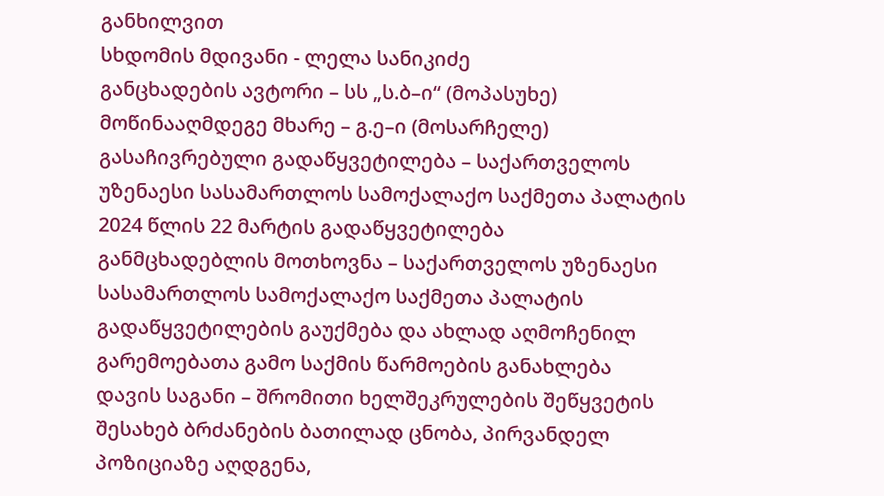განხილვით
სხდომის მდივანი - ლელა სანიკიძე
განცხადების ავტორი – სს „ს.ბ–ი“ (მოპასუხე)
მოწინააღმდეგე მხარე – გ.ე–ი (მოსარჩელე)
გასაჩივრებული გადაწყვეტილება – საქართველოს უზენაესი სასამართლოს სამოქალაქო საქმეთა პალატის 2024 წლის 22 მარტის გადაწყვეტილება
განმცხადებლის მოთხოვნა – საქართველოს უზენაესი სასამართლოს სამოქალაქო საქმეთა პალატის გადაწყვეტილების გაუქმება და ახლად აღმოჩენილ გარემოებათა გამო საქმის წარმოების განახლება
დავის საგანი – შრომითი ხელშეკრულების შეწყვეტის შესახებ ბრძანების ბათილად ცნობა, პირვანდელ პოზიციაზე აღდგენა,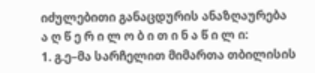იძულებითი განაცდურის ანაზღაურება
ა ღ წ ე რ ი ლ ო ბ ი თ ი ნ ა წ ი ლ ი:
1. გ.ე–მა სარჩელით მიმართა თბილისის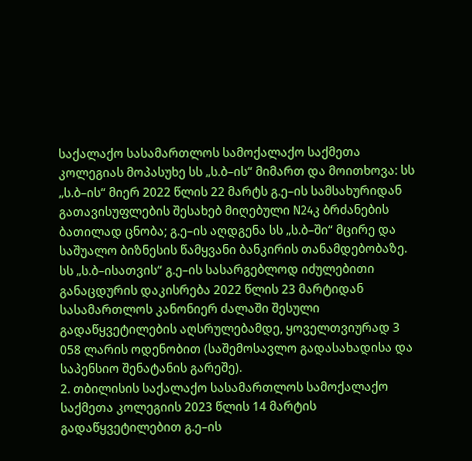საქალაქო სასამართლოს სამოქალაქო საქმეთა კოლეგიას მოპასუხე სს „ს.ბ–ის“ მიმართ და მოითხოვა: სს „ს.ბ–ის“ მიერ 2022 წლის 22 მარტს გ.ე–ის სამსახურიდან გათავისუფლების შესახებ მიღებული N24კ ბრძანების ბათილად ცნობა; გ.ე–ის აღდგენა სს „ს.ბ–ში“ მცირე და საშუალო ბიზნესის წამყვანი ბანკირის თანამდებობაზე. სს „ს.ბ–ისათვის“ გ.ე–ის სასარგებლოდ იძულებითი განაცდურის დაკისრება 2022 წლის 23 მარტიდან სასამართლოს კანონიერ ძალაში შესული გადაწყვეტილების აღსრულებამდე, ყოველთვიურად 3 058 ლარის ოდენობით (საშემოსავლო გადასახადისა და საპენსიო შენატანის გარეშე).
2. თბილისის საქალაქო სასამართლოს სამოქალაქო საქმეთა კოლეგიის 2023 წლის 14 მარტის გადაწყვეტილებით გ.ე–ის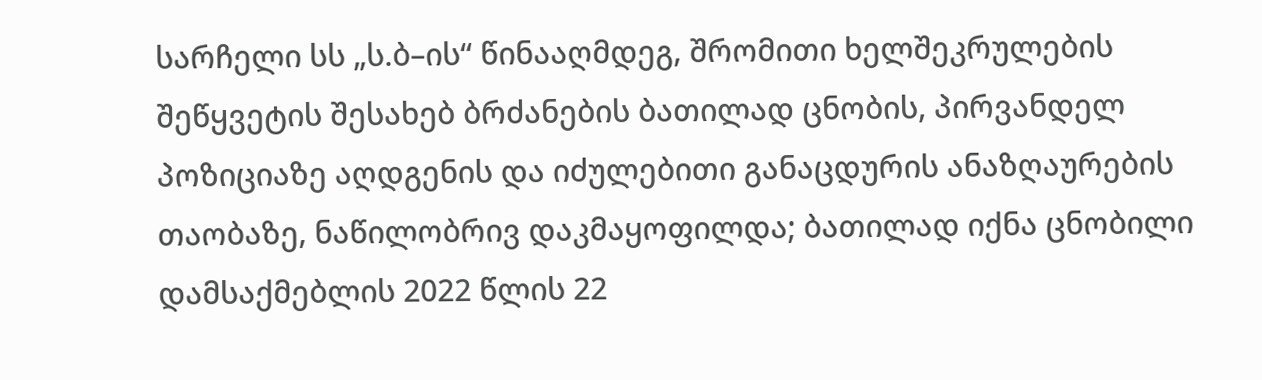სარჩელი სს „ს.ბ–ის“ წინააღმდეგ, შრომითი ხელშეკრულების შეწყვეტის შესახებ ბრძანების ბათილად ცნობის, პირვანდელ პოზიციაზე აღდგენის და იძულებითი განაცდურის ანაზღაურების თაობაზე, ნაწილობრივ დაკმაყოფილდა; ბათილად იქნა ცნობილი დამსაქმებლის 2022 წლის 22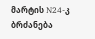მარტის N24-კ ბრძანება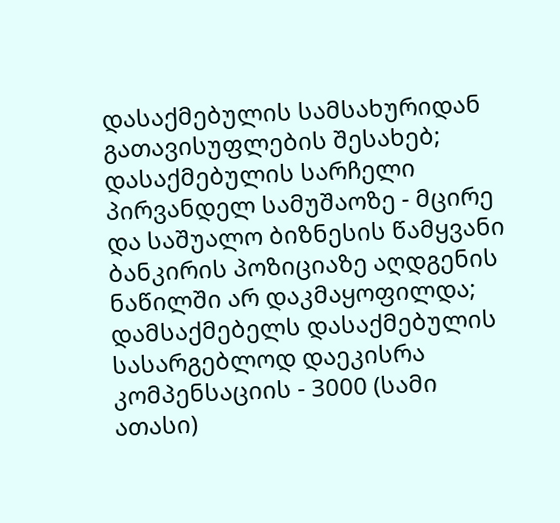დასაქმებულის სამსახურიდან გათავისუფლების შესახებ; დასაქმებულის სარჩელი პირვანდელ სამუშაოზე - მცირე და საშუალო ბიზნესის წამყვანი ბანკირის პოზიციაზე აღდგენის ნაწილში არ დაკმაყოფილდა; დამსაქმებელს დასაქმებულის სასარგებლოდ დაეკისრა კომპენსაციის - 3000 (სამი ათასი)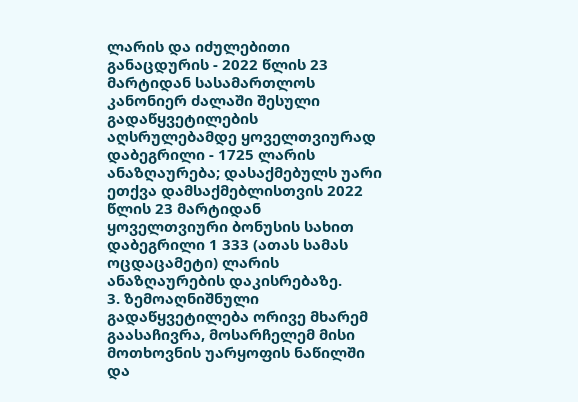ლარის და იძულებითი განაცდურის - 2022 წლის 23 მარტიდან სასამართლოს კანონიერ ძალაში შესული გადაწყვეტილების აღსრულებამდე ყოველთვიურად დაბეგრილი - 1725 ლარის ანაზღაურება; დასაქმებულს უარი ეთქვა დამსაქმებლისთვის 2022 წლის 23 მარტიდან ყოველთვიური ბონუსის სახით დაბეგრილი 1 333 (ათას სამას ოცდაცამეტი) ლარის ანაზღაურების დაკისრებაზე.
3. ზემოაღნიშნული გადაწყვეტილება ორივე მხარემ გაასაჩივრა, მოსარჩელემ მისი მოთხოვნის უარყოფის ნაწილში და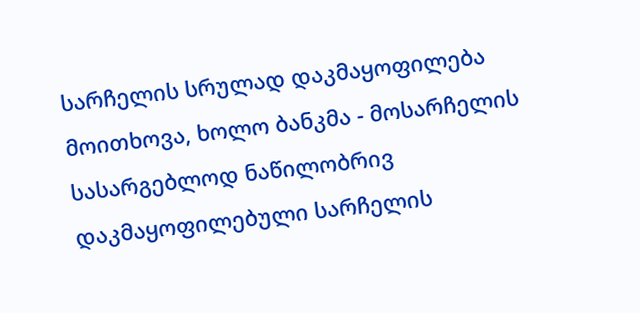სარჩელის სრულად დაკმაყოფილება მოითხოვა, ხოლო ბანკმა - მოსარჩელის სასარგებლოდ ნაწილობრივ დაკმაყოფილებული სარჩელის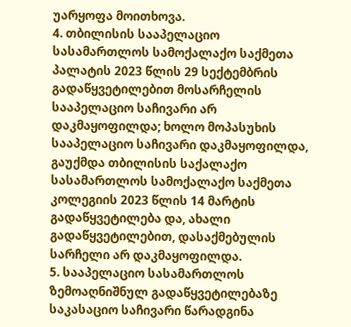უარყოფა მოითხოვა.
4. თბილისის სააპელაციო სასამართლოს სამოქალაქო საქმეთა პალატის 2023 წლის 29 სექტემბრის გადაწყვეტილებით მოსარჩელის სააპელაციო საჩივარი არ დაკმაყოფილდა; ხოლო მოპასუხის სააპელაციო საჩივარი დაკმაყოფილდა, გაუქმდა თბილისის საქალაქო სასამართლოს სამოქალაქო საქმეთა კოლეგიის 2023 წლის 14 მარტის გადაწყვეტილება და, ახალი გადაწყვეტილებით, დასაქმებულის სარჩელი არ დაკმაყოფილდა.
5. სააპელაციო სასამართლოს ზემოაღნიშნულ გადაწყვეტილებაზე საკასაციო საჩივარი წარადგინა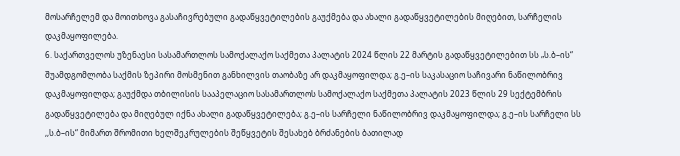მოსარჩელემ და მოითხოვა გასაჩივრებული გადაწყვეტილების გაუქმება და ახალი გადაწყვეტილების მიღებით, სარჩელის დაკმაყოფილება.
6. საქართველოს უზენაესი სასამართლოს სამოქალაქო საქმეთა პალატის 2024 წლის 22 მარტის გადაწყვეტილებით სს „ს.ბ–ის“ შუამდგომლობა საქმის ზეპირი მოსმენით განხილვის თაობაზე არ დაკმაყოფილდა; გ.ე–ის საკასაციო საჩივარი ნაწილობრივ დაკმაყოფილდა; გაუქმდა თბილისის სააპელაციო სასამართლოს სამოქალაქო საქმეთა პალატის 2023 წლის 29 სექტემბრის გადაწყვეტილება და მიღებულ იქნა ახალი გადაწყვეტილება; გ.ე–ის სარჩელი ნაწილობრივ დაკმაყოფილდა; გ.ე–ის სარჩელი სს ,,ს.ბ–ის“ მიმართ შრომითი ხელშეკრულების შეწყვეტის შესახებ ბრძანების ბათილად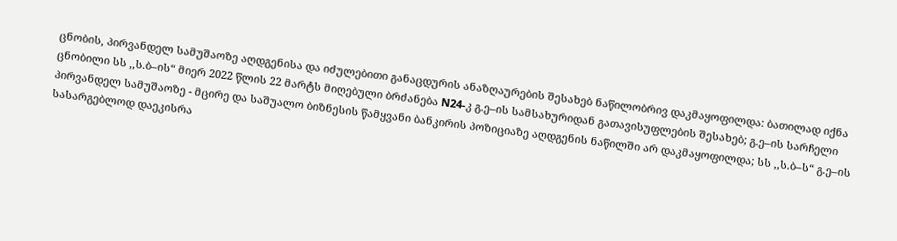ცნობის, პირვანდელ სამუშაოზე აღდგენისა და იძულებითი განაცდურის ანაზღაურების შესახებ ნაწილობრივ დაკმაყოფილდა: ბათილად იქნა ცნობილი სს ,,ს.ბ–ის“ მიერ 2022 წლის 22 მარტს მიღებული ბრძანება N24-კ გ.ე–ის სამსახურიდან გათავისუფლების შესახებ; გ.ე–ის სარჩელი პირვანდელ სამუშაოზე - მცირე და საშუალო ბიზნესის წამყვანი ბანკირის პოზიციაზე აღდგენის ნაწილში არ დაკმაყოფილდა; სს ,,ს.ბ–ს“ გ.ე–ის სასარგებლოდ დაეკისრა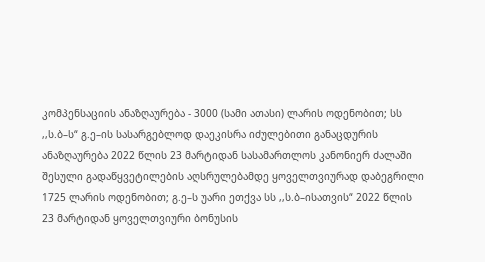კომპენსაციის ანაზღაურება - 3000 (სამი ათასი) ლარის ოდენობით; სს ,,ს.ბ–ს“ გ.ე–ის სასარგებლოდ დაეკისრა იძულებითი განაცდურის ანაზღაურება 2022 წლის 23 მარტიდან სასამართლოს კანონიერ ძალაში შესული გადაწყვეტილების აღსრულებამდე ყოველთვიურად დაბეგრილი 1725 ლარის ოდენობით; გ.ე–ს უარი ეთქვა სს ,,ს.ბ–ისათვის“ 2022 წლის 23 მარტიდან ყოველთვიური ბონუსის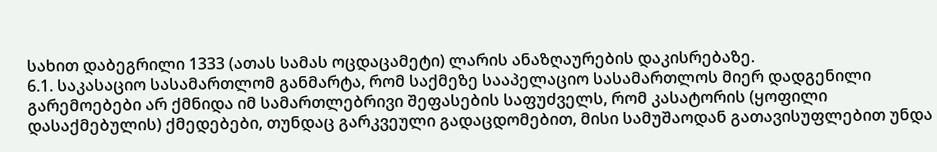სახით დაბეგრილი 1333 (ათას სამას ოცდაცამეტი) ლარის ანაზღაურების დაკისრებაზე.
6.1. საკასაციო სასამართლომ განმარტა, რომ საქმეზე სააპელაციო სასამართლოს მიერ დადგენილი გარემოებები არ ქმნიდა იმ სამართლებრივი შეფასების საფუძველს, რომ კასატორის (ყოფილი დასაქმებულის) ქმედებები, თუნდაც გარკვეული გადაცდომებით, მისი სამუშაოდან გათავისუფლებით უნდა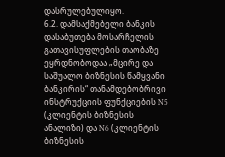დასრულებულიყო.
6.2. დამსაქმებელი ბანკის დასაბუთება მოსარჩელის გათავისუფლების თაობაზე ეყრდნობოდაა „მცირე და საშუალო ბიზნესის წამყვანი ბანკირის“ თანამდებობრივი ინსტრუქციის ფუნქციების N5 (კლიენტის ბიზნესის ანალიზი) და N6 (კლიენტის ბიზნესის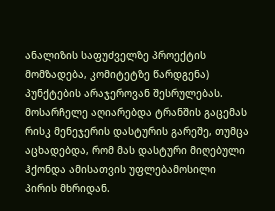ანალიზის საფუძველზე პროექტის მომზადება, კომიტეტზე წარდგენა) პუნქტების არაჯეროვან შესრულებას. მოსარჩელე აღიარებდა ტრანშის გაცემას რისკ მენეჯერის დასტურის გარეშე, თუმცა აცხადებდა, რომ მას დასტური მიღებული ჰქონდა ამისათვის უფლებამოსილი პირის მხრიდან.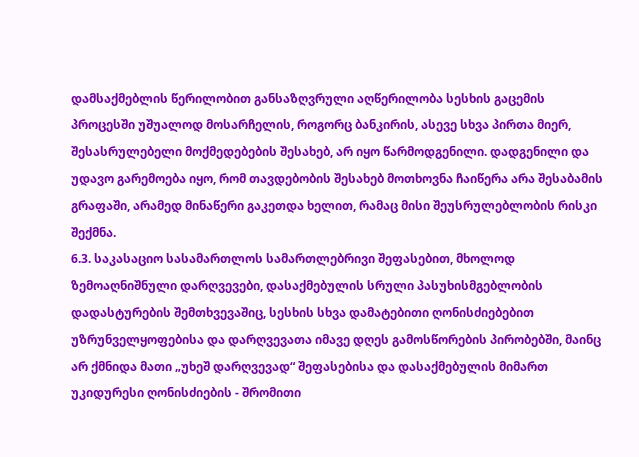დამსაქმებლის წერილობით განსაზღვრული აღწერილობა სესხის გაცემის პროცესში უშუალოდ მოსარჩელის, როგორც ბანკირის, ასევე სხვა პირთა მიერ, შესასრულებელი მოქმედებების შესახებ, არ იყო წარმოდგენილი. დადგენილი და უდავო გარემოება იყო, რომ თავდებობის შესახებ მოთხოვნა ჩაიწერა არა შესაბამის გრაფაში, არამედ მინაწერი გაკეთდა ხელით, რამაც მისი შეუსრულებლობის რისკი შექმნა.
6.3. საკასაციო სასამართლოს სამართლებრივი შეფასებით, მხოლოდ ზემოაღნიშნული დარღვევები, დასაქმებულის სრული პასუხისმგებლობის დადასტურების შემთხვევაშიც, სესხის სხვა დამატებითი ღონისძიებებით უზრუნველყოფებისა და დარღვევათა იმავე დღეს გამოსწორების პირობებში, მაინც არ ქმნიდა მათი „უხეშ დარღვევად“ შეფასებისა და დასაქმებულის მიმართ უკიდურესი ღონისძიების - შრომითი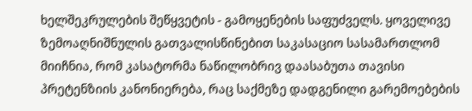ხელშეკრულების შეწყვეტის - გამოყენების საფუძველს. ყოველივე ზემოაღნიშნულის გათვალისწინებით საკასაციო სასამართლომ მიიჩნია, რომ კასატორმა ნაწილობრივ დაასაბუთა თავისი პრეტენზიის კანონიერება, რაც საქმეზე დადგენილი გარემოებების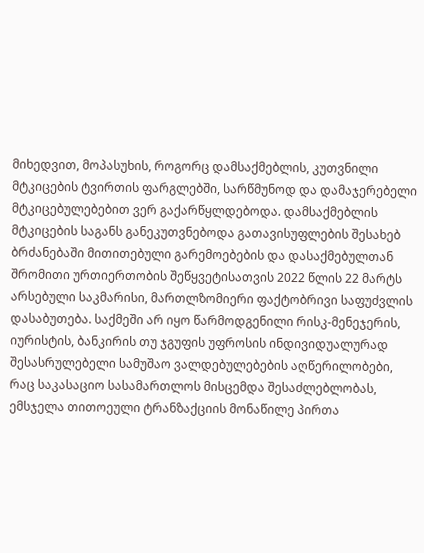მიხედვით, მოპასუხის, როგორც დამსაქმებლის, კუთვნილი მტკიცების ტვირთის ფარგლებში, სარწმუნოდ და დამაჯერებელი მტკიცებულებებით ვერ გაქარწყლდებოდა. დამსაქმებლის მტკიცების საგანს განეკუთვნებოდა გათავისუფლების შესახებ ბრძანებაში მითითებული გარემოებების და დასაქმებულთან შრომითი ურთიერთობის შეწყვეტისათვის 2022 წლის 22 მარტს არსებული საკმარისი, მართლზომიერი ფაქტობრივი საფუძვლის დასაბუთება. საქმეში არ იყო წარმოდგენილი რისკ-მენეჯერის, იურისტის, ბანკირის თუ ჯგუფის უფროსის ინდივიდუალურად შესასრულებელი სამუშაო ვალდებულებების აღწერილობები, რაც საკასაციო სასამართლოს მისცემდა შესაძლებლობას, ემსჯელა თითოეული ტრანზაქციის მონაწილე პირთა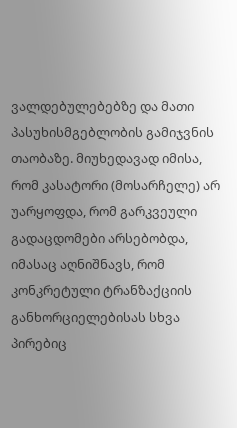ვალდებულებებზე და მათი პასუხისმგებლობის გამიჯვნის თაობაზე. მიუხედავად იმისა, რომ კასატორი (მოსარჩელე) არ უარყოფდა, რომ გარკვეული გადაცდომები არსებობდა, იმასაც აღნიშნავს, რომ კონკრეტული ტრანზაქციის განხორციელებისას სხვა პირებიც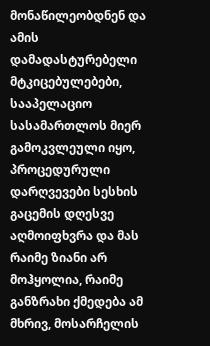მონაწილეობდნენ და ამის დამადასტურებელი მტკიცებულებები, სააპელაციო სასამართლოს მიერ გამოკვლეული იყო, პროცედურული დარღვევები სესხის გაცემის დღესვე აღმოიფხვრა და მას რაიმე ზიანი არ მოჰყოლია, რაიმე განზრახი ქმედება ამ მხრივ, მოსარჩელის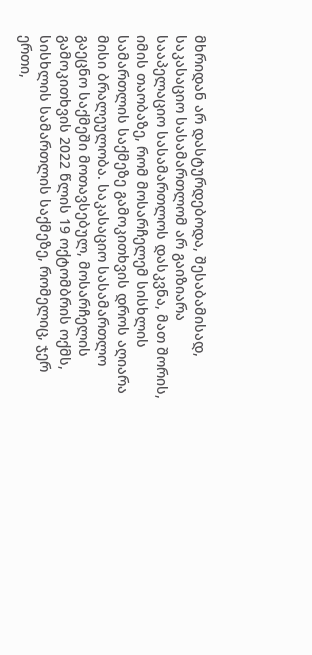მხრიდან არ დასტურდებოდა, შესაბამისად, საკასაციო სასამართლომ არ გაიზიარა სააპელაციო სასამართლოს დასკვნა, მათ შორის, იმის თაობაზე, რომ მოსარჩელემ სისხლის სამართლის საქმეზე გამოკითხვის დროს აღიარა მისი ბრალეულობა. საკასაციო სასამართლო გაეცნო საქმეში მოთავსებულ, მოსარჩელის გამოკითხვის 2022 წლის 19 ოქტომბრის ოქმს, სისხლის სამართლის საქმეზე, რომელიც, ჯერ ერთი,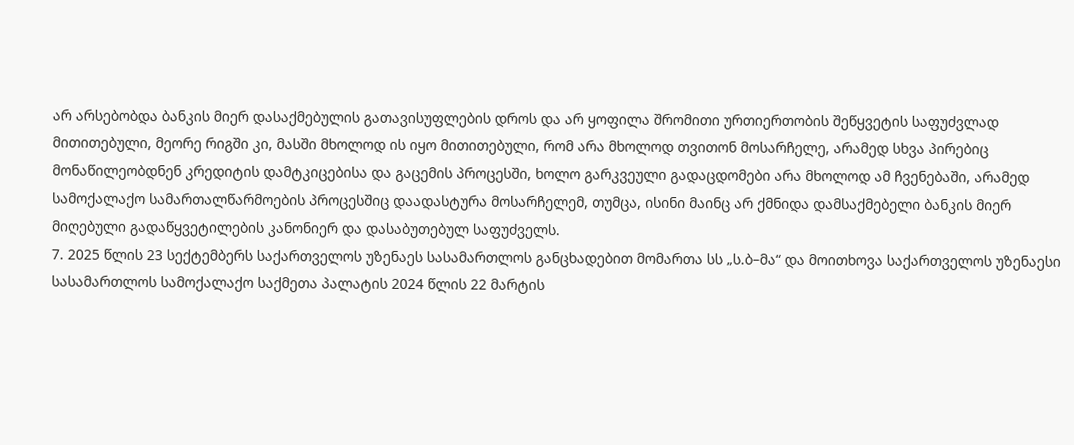არ არსებობდა ბანკის მიერ დასაქმებულის გათავისუფლების დროს და არ ყოფილა შრომითი ურთიერთობის შეწყვეტის საფუძვლად მითითებული, მეორე რიგში კი, მასში მხოლოდ ის იყო მითითებული, რომ არა მხოლოდ თვითონ მოსარჩელე, არამედ სხვა პირებიც მონაწილეობდნენ კრედიტის დამტკიცებისა და გაცემის პროცესში, ხოლო გარკვეული გადაცდომები არა მხოლოდ ამ ჩვენებაში, არამედ სამოქალაქო სამართალწარმოების პროცესშიც დაადასტურა მოსარჩელემ, თუმცა, ისინი მაინც არ ქმნიდა დამსაქმებელი ბანკის მიერ მიღებული გადაწყვეტილების კანონიერ და დასაბუთებულ საფუძველს.
7. 2025 წლის 23 სექტემბერს საქართველოს უზენაეს სასამართლოს განცხადებით მომართა სს „ს.ბ–მა“ და მოითხოვა საქართველოს უზენაესი სასამართლოს სამოქალაქო საქმეთა პალატის 2024 წლის 22 მარტის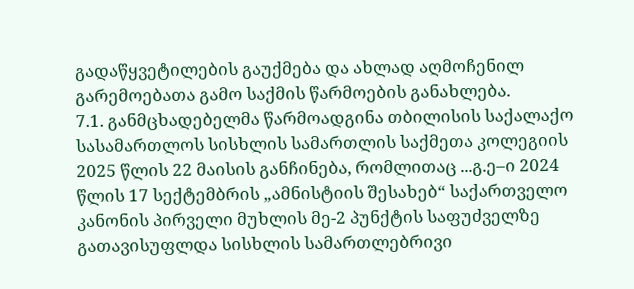გადაწყვეტილების გაუქმება და ახლად აღმოჩენილ გარემოებათა გამო საქმის წარმოების განახლება.
7.1. განმცხადებელმა წარმოადგინა თბილისის საქალაქო სასამართლოს სისხლის სამართლის საქმეთა კოლეგიის 2025 წლის 22 მაისის განჩინება, რომლითაც ...გ.ე–ი 2024 წლის 17 სექტემბრის „ამნისტიის შესახებ“ საქართველო კანონის პირველი მუხლის მე-2 პუნქტის საფუძველზე გათავისუფლდა სისხლის სამართლებრივი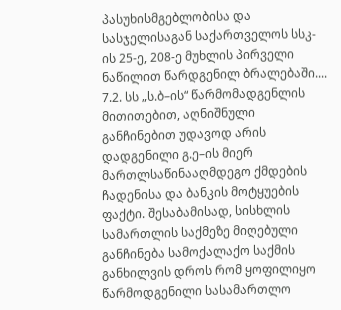პასუხისმგებლობისა და სასჯელისაგან საქართველოს სსკ-ის 25-ე, 208-ე მუხლის პირველი ნაწილით წარდგენილ ბრალებაში....
7.2. სს „ს.ბ–ის“ წარმომადგენლის მითითებით, აღნიშნული განჩინებით უდავოდ არის დადგენილი გ.ე–ის მიერ მართლსაწინააღმდეგო ქმდების ჩადენისა და ბანკის მოტყუების ფაქტი. შესაბამისად, სისხლის სამართლის საქმეზე მიღებული განჩინება სამოქალაქო საქმის განხილვის დროს რომ ყოფილიყო წარმოდგენილი სასამართლო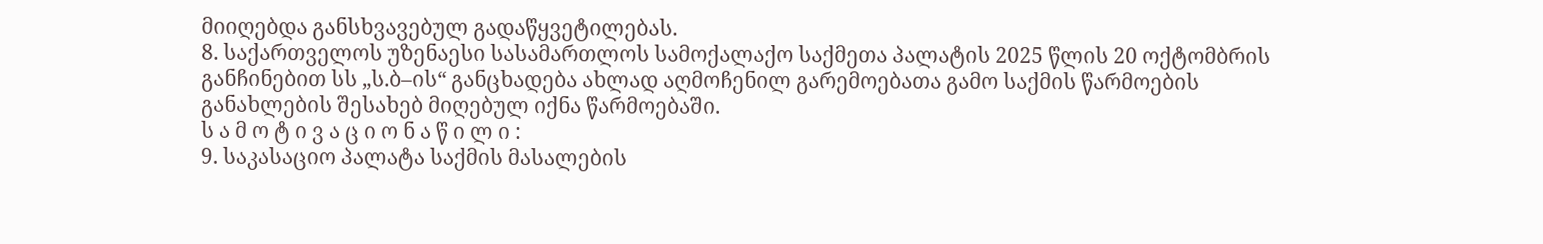მიიღებდა განსხვავებულ გადაწყვეტილებას.
8. საქართველოს უზენაესი სასამართლოს სამოქალაქო საქმეთა პალატის 2025 წლის 20 ოქტომბრის განჩინებით სს „ს.ბ–ის“ განცხადება ახლად აღმოჩენილ გარემოებათა გამო საქმის წარმოების განახლების შესახებ მიღებულ იქნა წარმოებაში.
ს ა მ ო ტ ი ვ ა ც ი ო ნ ა წ ი ლ ი :
9. საკასაციო პალატა საქმის მასალების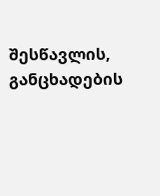შესწავლის, განცხადების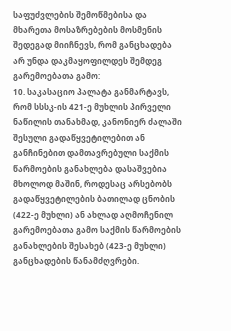საფუძვლების შემოწმებისა და მხარეთა მოსაზრებების მოსმენის შედეგად მიიჩნევს, რომ განცხადება არ უნდა დაკმაყოფილდეს შემდეგ გარემოებათა გამო:
10. საკასაციო პალატა განმარტავს, რომ სსსკ-ის 421-ე მუხლის პირველი ნაწილის თანახმად, კანონიერ ძალაში შესული გადაწყვეტილებით ან განჩინებით დამთავრებული საქმის წარმოების განახლება დასაშვებია მხოლოდ მაშინ, როდესაც არსებობს გადაწყვეტილების ბათილად ცნობის (422-ე მუხლი) ან ახლად აღმოჩენილ გარემოებათა გამო საქმის წარმოების განახლების შესახებ (423-ე მუხლი) განცხადების წანამძღვრები.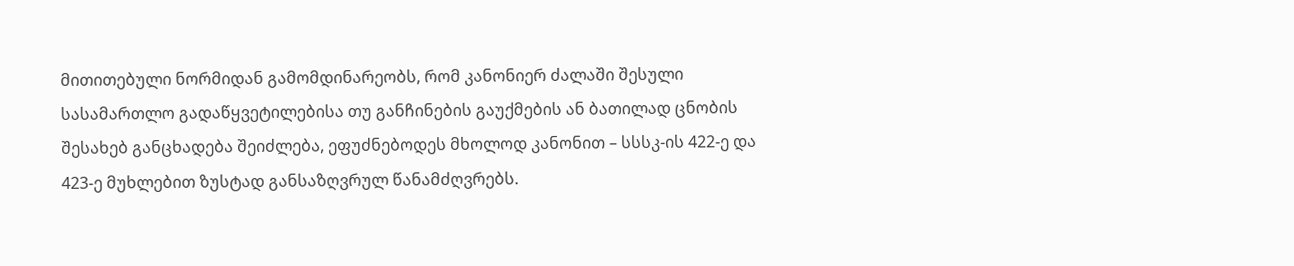მითითებული ნორმიდან გამომდინარეობს, რომ კანონიერ ძალაში შესული სასამართლო გადაწყვეტილებისა თუ განჩინების გაუქმების ან ბათილად ცნობის შესახებ განცხადება შეიძლება, ეფუძნებოდეს მხოლოდ კანონით – სსსკ-ის 422-ე და 423-ე მუხლებით ზუსტად განსაზღვრულ წანამძღვრებს.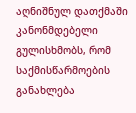აღნიშნულ დათქმაში კანონმდებელი გულისხმობს, რომ საქმისწარმოების განახლება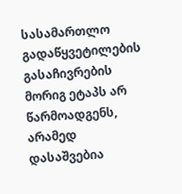სასამართლო გადაწყვეტილების გასაჩივრების მორიგ ეტაპს არ წარმოადგენს, არამედ დასაშვებია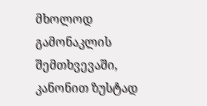მხოლოდ გამონაკლის შემთხვევაში, კანონით ზუსტად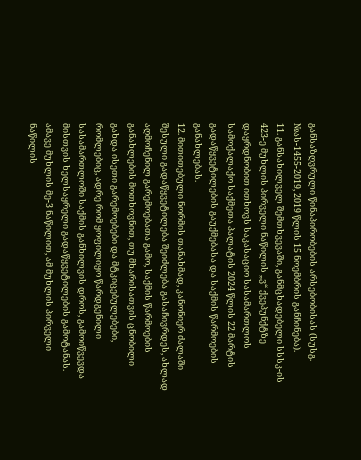განსაზღვრული წინაპირობების არსებობისას (სუსგ. №ას-1455-2019, 2019 წლის 15 ნოემბრის განჩინება).
11. განსახილველ შემთხვევაში, განმცხადებელი სსსკ-ის 423-ე მუხლის პირველი ნაწილის „ვ“ ქვეპუნქტზე დაყრდნობით ითხოვს საკასაციო სასამართლოს სამოქალაქო საქმეთა პალატის 2024 წლის 22 მარტის გადაწყვეტილების გაუქმებასა და საქმის წარმოების განახლებას.
12. მითითებული ნორმის თანახმად, კანონიერ ძალაში შესული გადაწყვეტილება შეიძლება გასაჩივრდეს, ახლად აღმოჩენილ გარემოებათა გამო, საქმის წარმოების განახლების მოთხოვნით, თუ მხარისათვის ცნობილი გახდა ისეთი გარემოებები და მტკიცებულებები, რომლებიც, ადრე რომ ყოფილიყო წარდგენილი სასამართლოში საქმის განხილვის დროს, გამოიწვევდა მისთვის ხელსაყრელი გადაწყვეტილების გამოტანას. ამავე მუხლის მე-3 ნაწილით, ამ მუხლის პირველი ნაწილის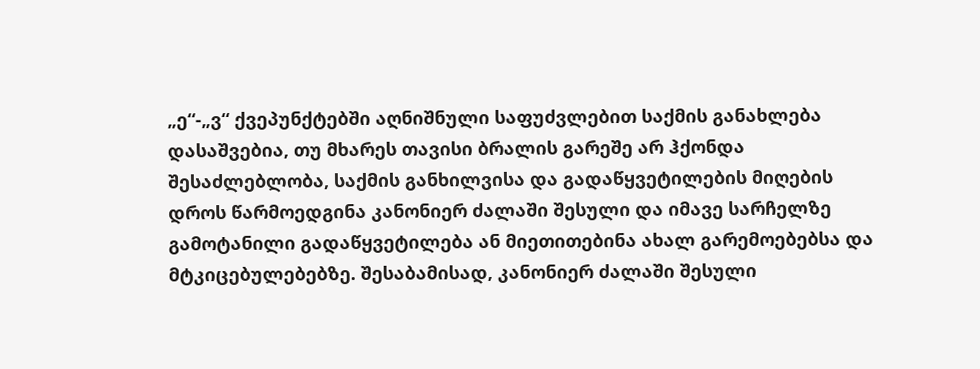„ე“-„ვ“ ქვეპუნქტებში აღნიშნული საფუძვლებით საქმის განახლება დასაშვებია, თუ მხარეს თავისი ბრალის გარეშე არ ჰქონდა შესაძლებლობა, საქმის განხილვისა და გადაწყვეტილების მიღების დროს წარმოედგინა კანონიერ ძალაში შესული და იმავე სარჩელზე გამოტანილი გადაწყვეტილება ან მიეთითებინა ახალ გარემოებებსა და მტკიცებულებებზე. შესაბამისად, კანონიერ ძალაში შესული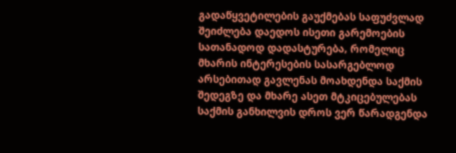გადაწყვეტილების გაუქმებას საფუძვლად შეიძლება დაედოს ისეთი გარემოების სათანადოდ დადასტურება, რომელიც მხარის ინტერესების სასარგებლოდ არსებითად გავლენას მოახდენდა საქმის შედეგზე და მხარე ასეთ მტკიცებულებას საქმის განხილვის დროს ვერ წარადგენდა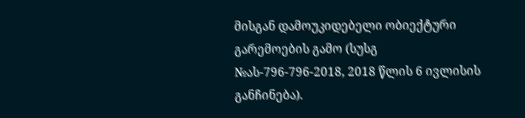მისგან დამოუკიდებელი ობიექტური გარემოების გამო (სუსგ №ას-796-796-2018, 2018 წლის 6 ივლისის განჩინება).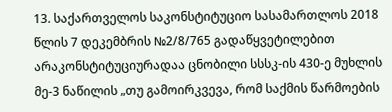13. საქართველოს საკონსტიტუციო სასამართლოს 2018 წლის 7 დეკემბრის №2/8/765 გადაწყვეტილებით არაკონსტიტუციურადაა ცნობილი სსსკ-ის 430-ე მუხლის მე-3 ნაწილის „თუ გამოირკვევა, რომ საქმის წარმოების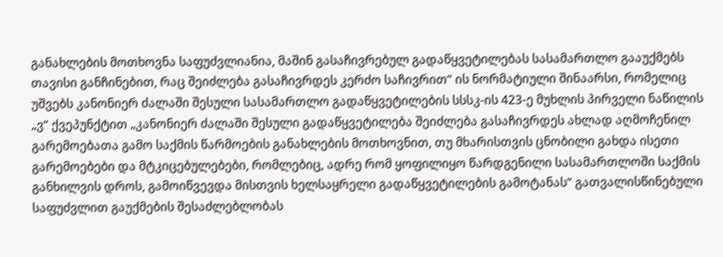განახლების მოთხოვნა საფუძვლიანია, მაშინ გასაჩივრებულ გადაწყვეტილებას სასამართლო გააუქმებს თავისი განჩინებით, რაც შეიძლება გასაჩივრდეს კერძო საჩივრით“ ის ნორმატიული შინაარსი, რომელიც უშვებს კანონიერ ძალაში შესული სასამართლო გადაწყვეტილების სსსკ-ის 423-ე მუხლის პირველი ნაწილის „ვ“ ქვეპუნქტით „კანონიერ ძალაში შესული გადაწყვეტილება შეიძლება გასაჩივრდეს ახლად აღმოჩენილ გარემოებათა გამო საქმის წარმოების განახლების მოთხოვნით, თუ მხარისთვის ცნობილი გახდა ისეთი გარემოებები და მტკიცებულებები, რომლებიც, ადრე რომ ყოფილიყო წარდგენილი სასამართლოში საქმის განხილვის დროს, გამოიწვევდა მისთვის ხელსაყრელი გადაწყვეტილების გამოტანას“ გათვალისწინებული საფუძვლით გაუქმების შესაძლებლობას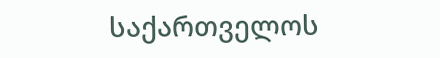საქართველოს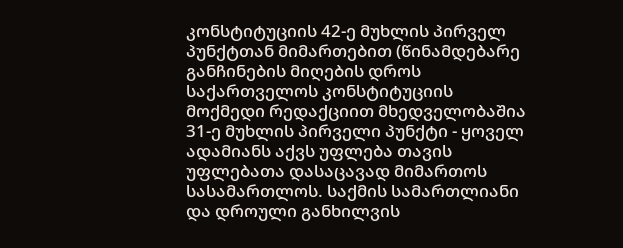კონსტიტუციის 42-ე მუხლის პირველ პუნქტთან მიმართებით (წინამდებარე განჩინების მიღების დროს საქართველოს კონსტიტუციის მოქმედი რედაქციით მხედველობაშია 31-ე მუხლის პირველი პუნქტი - ყოველ ადამიანს აქვს უფლება თავის უფლებათა დასაცავად მიმართოს სასამართლოს. საქმის სამართლიანი და დროული განხილვის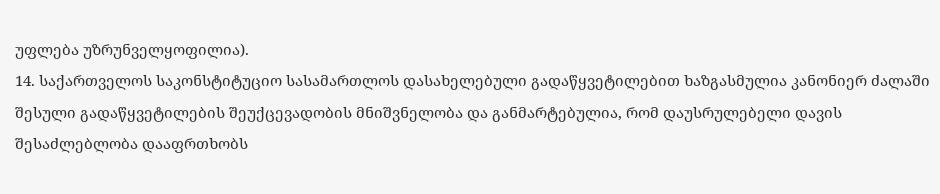უფლება უზრუნველყოფილია).
14. საქართველოს საკონსტიტუციო სასამართლოს დასახელებული გადაწყვეტილებით ხაზგასმულია კანონიერ ძალაში შესული გადაწყვეტილების შეუქცევადობის მნიშვნელობა და განმარტებულია, რომ დაუსრულებელი დავის შესაძლებლობა დააფრთხობს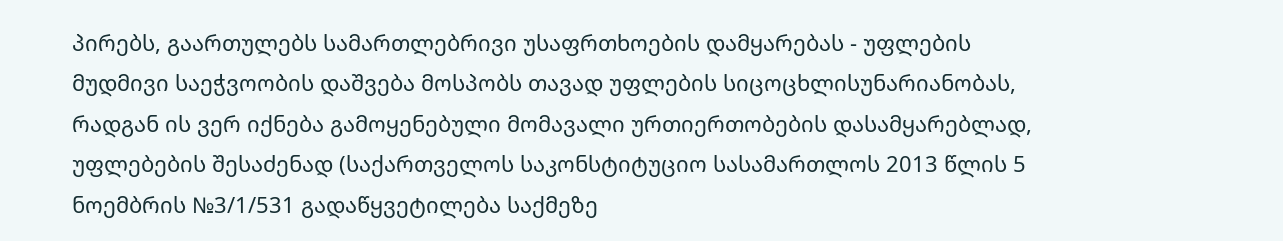პირებს, გაართულებს სამართლებრივი უსაფრთხოების დამყარებას - უფლების მუდმივი საეჭვოობის დაშვება მოსპობს თავად უფლების სიცოცხლისუნარიანობას, რადგან ის ვერ იქნება გამოყენებული მომავალი ურთიერთობების დასამყარებლად, უფლებების შესაძენად (საქართველოს საკონსტიტუციო სასამართლოს 2013 წლის 5 ნოემბრის №3/1/531 გადაწყვეტილება საქმეზე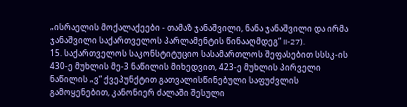„ისრაელის მოქალაქეები - თამაზ ჯანაშვილი, ნანა ჯანაშვილი და ირმა ჯანაშვილი საქართველოს პარლამენტის წინააღმდეგ“ II-27).
15. საქართველოს საკონსტიტუციო სასამართლოს შეფასებით სსსკ-ის 430-ე მუხლის მე-3 ნაწილის მიხედვით, 423-ე მუხლის პირველი ნაწილის „ვ“ ქვეპუნქტით გათვალისწინებული საფუძვლის გამოყენებით, კანონიერ ძალაში შესული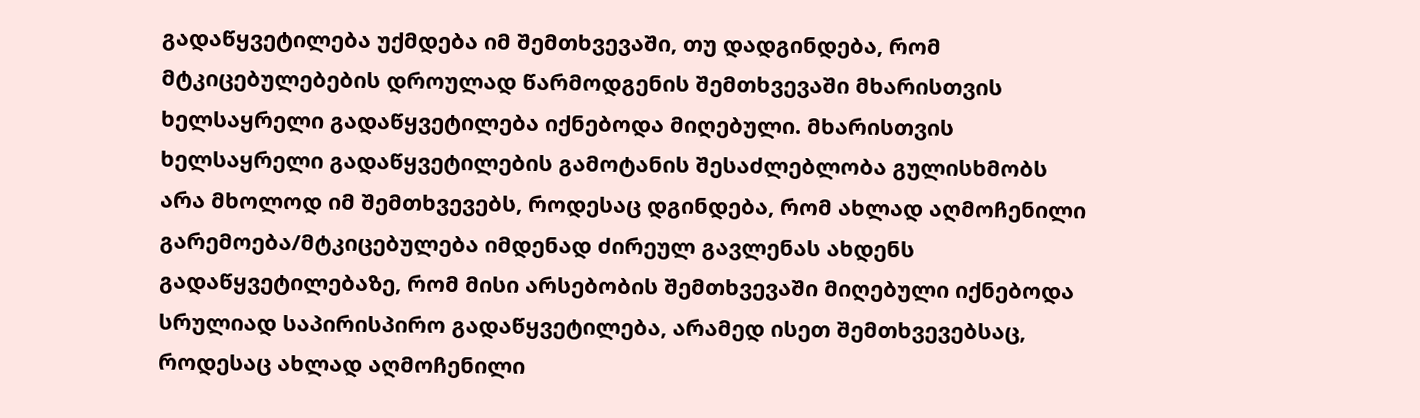გადაწყვეტილება უქმდება იმ შემთხვევაში, თუ დადგინდება, რომ მტკიცებულებების დროულად წარმოდგენის შემთხვევაში მხარისთვის ხელსაყრელი გადაწყვეტილება იქნებოდა მიღებული. მხარისთვის ხელსაყრელი გადაწყვეტილების გამოტანის შესაძლებლობა გულისხმობს არა მხოლოდ იმ შემთხვევებს, როდესაც დგინდება, რომ ახლად აღმოჩენილი გარემოება/მტკიცებულება იმდენად ძირეულ გავლენას ახდენს გადაწყვეტილებაზე, რომ მისი არსებობის შემთხვევაში მიღებული იქნებოდა სრულიად საპირისპირო გადაწყვეტილება, არამედ ისეთ შემთხვევებსაც, როდესაც ახლად აღმოჩენილი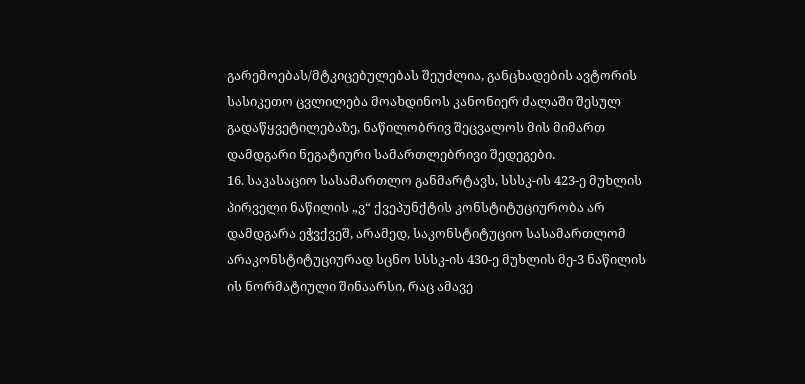გარემოებას/მტკიცებულებას შეუძლია, განცხადების ავტორის სასიკეთო ცვლილება მოახდინოს კანონიერ ძალაში შესულ გადაწყვეტილებაზე, ნაწილობრივ შეცვალოს მის მიმართ დამდგარი ნეგატიური სამართლებრივი შედეგები.
16. საკასაციო სასამართლო განმარტავს, სსსკ-ის 423-ე მუხლის პირველი ნაწილის „ვ“ ქვეპუნქტის კონსტიტუციურობა არ დამდგარა ეჭვქვეშ, არამედ, საკონსტიტუციო სასამართლომ არაკონსტიტუციურად სცნო სსსკ-ის 430-ე მუხლის მე-3 ნაწილის ის ნორმატიული შინაარსი, რაც ამავე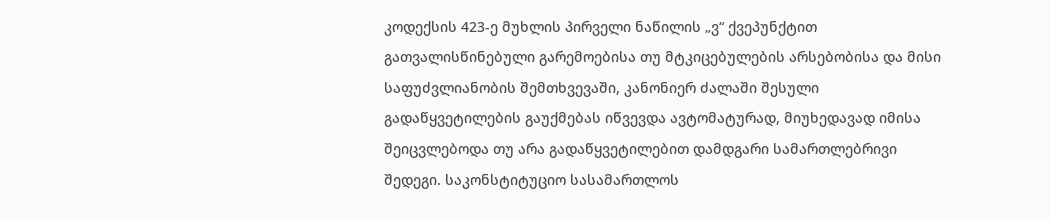კოდექსის 423-ე მუხლის პირველი ნაწილის „ვ“ ქვეპუნქტით გათვალისწინებული გარემოებისა თუ მტკიცებულების არსებობისა და მისი საფუძვლიანობის შემთხვევაში, კანონიერ ძალაში შესული გადაწყვეტილების გაუქმებას იწვევდა ავტომატურად, მიუხედავად იმისა შეიცვლებოდა თუ არა გადაწყვეტილებით დამდგარი სამართლებრივი შედეგი. საკონსტიტუციო სასამართლოს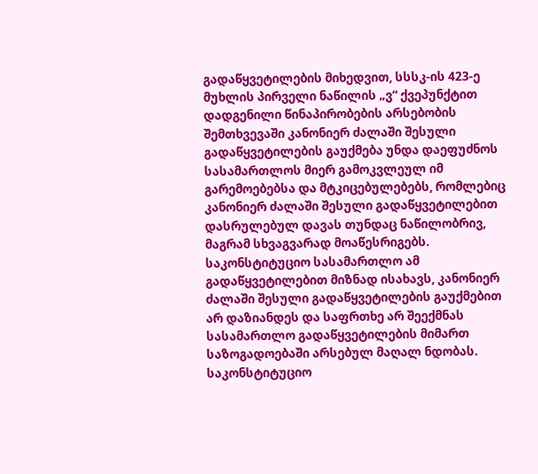გადაწყვეტილების მიხედვით, სსსკ-ის 423-ე მუხლის პირველი ნაწილის „ვ“ ქვეპუნქტით დადგენილი წინაპირობების არსებობის შემთხვევაში კანონიერ ძალაში შესული გადაწყვეტილების გაუქმება უნდა დაეფუძნოს სასამართლოს მიერ გამოკვლეულ იმ გარემოებებსა და მტკიცებულებებს, რომლებიც კანონიერ ძალაში შესული გადაწყვეტილებით დასრულებულ დავას თუნდაც ნაწილობრივ, მაგრამ სხვაგვარად მოაწესრიგებს. საკონსტიტუციო სასამართლო ამ გადაწყვეტილებით მიზნად ისახავს, კანონიერ ძალაში შესული გადაწყვეტილების გაუქმებით არ დაზიანდეს და საფრთხე არ შეექმნას სასამართლო გადაწყვეტილების მიმართ საზოგადოებაში არსებულ მაღალ ნდობას. საკონსტიტუციო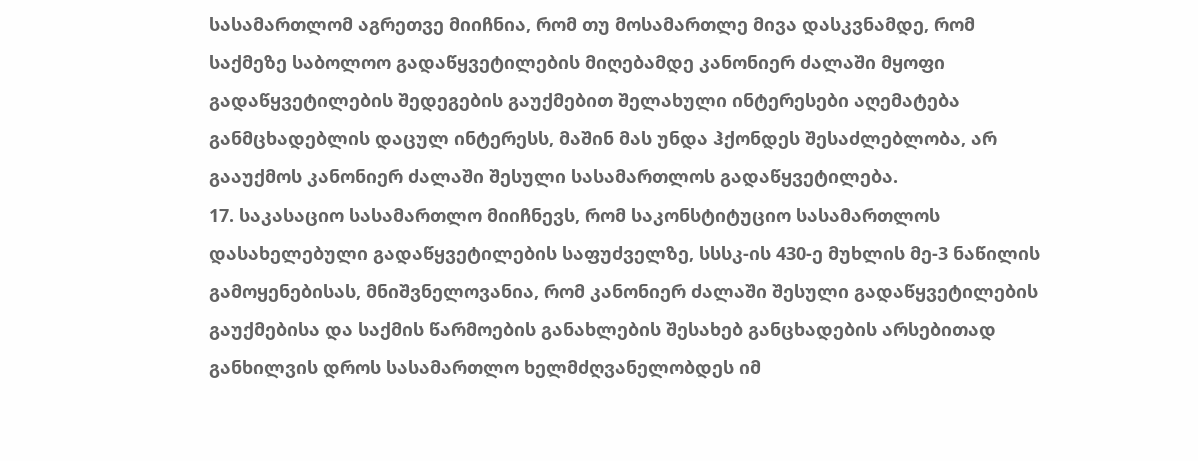სასამართლომ აგრეთვე მიიჩნია, რომ თუ მოსამართლე მივა დასკვნამდე, რომ საქმეზე საბოლოო გადაწყვეტილების მიღებამდე კანონიერ ძალაში მყოფი გადაწყვეტილების შედეგების გაუქმებით შელახული ინტერესები აღემატება განმცხადებლის დაცულ ინტერესს, მაშინ მას უნდა ჰქონდეს შესაძლებლობა, არ გააუქმოს კანონიერ ძალაში შესული სასამართლოს გადაწყვეტილება.
17. საკასაციო სასამართლო მიიჩნევს, რომ საკონსტიტუციო სასამართლოს დასახელებული გადაწყვეტილების საფუძველზე, სსსკ-ის 430-ე მუხლის მე-3 ნაწილის გამოყენებისას, მნიშვნელოვანია, რომ კანონიერ ძალაში შესული გადაწყვეტილების გაუქმებისა და საქმის წარმოების განახლების შესახებ განცხადების არსებითად განხილვის დროს სასამართლო ხელმძღვანელობდეს იმ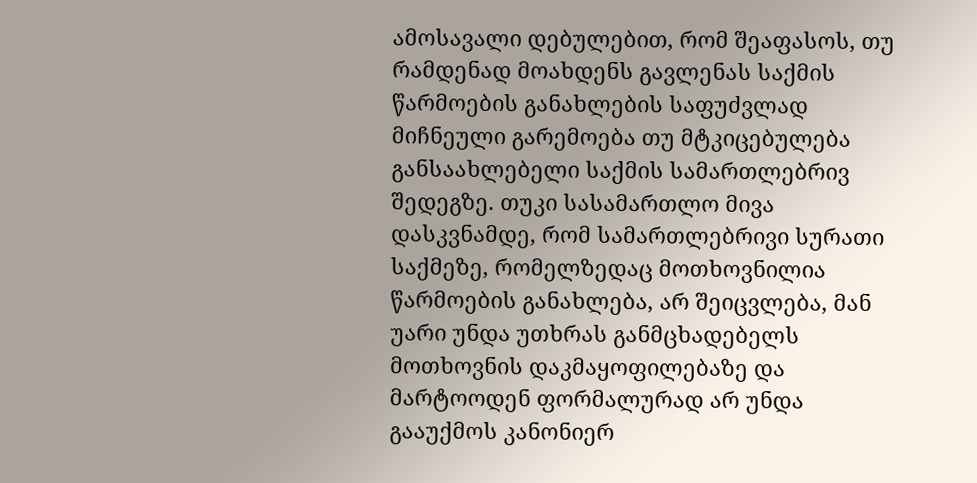ამოსავალი დებულებით, რომ შეაფასოს, თუ რამდენად მოახდენს გავლენას საქმის წარმოების განახლების საფუძვლად მიჩნეული გარემოება თუ მტკიცებულება განსაახლებელი საქმის სამართლებრივ შედეგზე. თუკი სასამართლო მივა დასკვნამდე, რომ სამართლებრივი სურათი საქმეზე, რომელზედაც მოთხოვნილია წარმოების განახლება, არ შეიცვლება, მან უარი უნდა უთხრას განმცხადებელს მოთხოვნის დაკმაყოფილებაზე და მარტოოდენ ფორმალურად არ უნდა გააუქმოს კანონიერ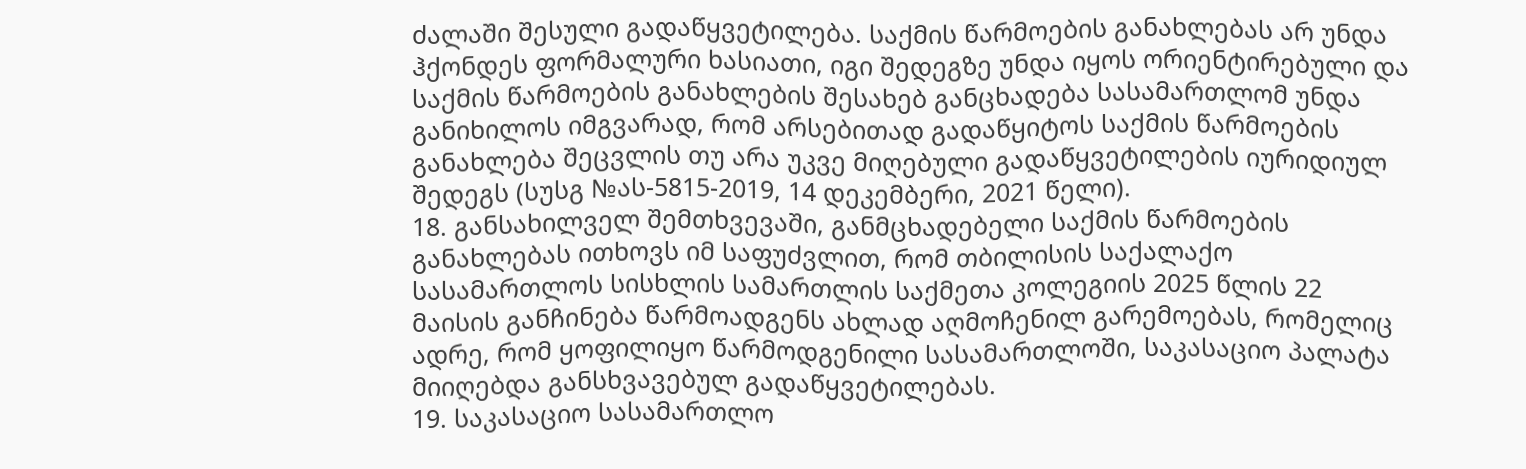ძალაში შესული გადაწყვეტილება. საქმის წარმოების განახლებას არ უნდა ჰქონდეს ფორმალური ხასიათი, იგი შედეგზე უნდა იყოს ორიენტირებული და საქმის წარმოების განახლების შესახებ განცხადება სასამართლომ უნდა განიხილოს იმგვარად, რომ არსებითად გადაწყიტოს საქმის წარმოების განახლება შეცვლის თუ არა უკვე მიღებული გადაწყვეტილების იურიდიულ შედეგს (სუსგ №ას-5815-2019, 14 დეკემბერი, 2021 წელი).
18. განსახილველ შემთხვევაში, განმცხადებელი საქმის წარმოების განახლებას ითხოვს იმ საფუძვლით, რომ თბილისის საქალაქო სასამართლოს სისხლის სამართლის საქმეთა კოლეგიის 2025 წლის 22 მაისის განჩინება წარმოადგენს ახლად აღმოჩენილ გარემოებას, რომელიც ადრე, რომ ყოფილიყო წარმოდგენილი სასამართლოში, საკასაციო პალატა მიიღებდა განსხვავებულ გადაწყვეტილებას.
19. საკასაციო სასამართლო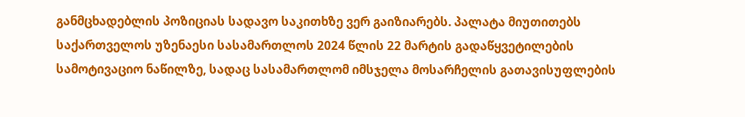განმცხადებლის პოზიციას სადავო საკითხზე ვერ გაიზიარებს. პალატა მიუთითებს საქართველოს უზენაესი სასამართლოს 2024 წლის 22 მარტის გადაწყვეტილების სამოტივაციო ნაწილზე, სადაც სასამართლომ იმსჯელა მოსარჩელის გათავისუფლების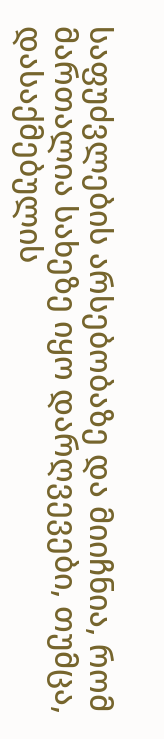საფუძვლების არსებობაზე და მიიჩნია, რომ მართალია სახეზე იყო დარღვევები, თუმცა, დასაქმებულის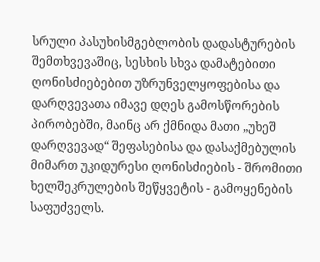სრული პასუხისმგებლობის დადასტურების შემთხვევაშიც, სესხის სხვა დამატებითი ღონისძიებებით უზრუნველყოფებისა და დარღვევათა იმავე დღეს გამოსწორების პირობებში, მაინც არ ქმნიდა მათი „უხეშ დარღვევად“ შეფასებისა და დასაქმებულის მიმართ უკიდურესი ღონისძიების - შრომითი ხელშეკრულების შეწყვეტის - გამოყენების საფუძველს.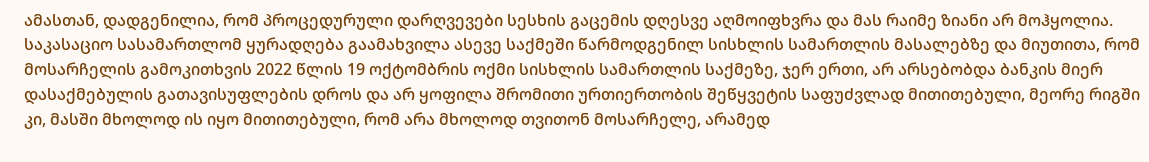ამასთან, დადგენილია, რომ პროცედურული დარღვევები სესხის გაცემის დღესვე აღმოიფხვრა და მას რაიმე ზიანი არ მოჰყოლია. საკასაციო სასამართლომ ყურადღება გაამახვილა ასევე საქმეში წარმოდგენილ სისხლის სამართლის მასალებზე და მიუთითა, რომ მოსარჩელის გამოკითხვის 2022 წლის 19 ოქტომბრის ოქმი სისხლის სამართლის საქმეზე, ჯერ ერთი, არ არსებობდა ბანკის მიერ დასაქმებულის გათავისუფლების დროს და არ ყოფილა შრომითი ურთიერთობის შეწყვეტის საფუძვლად მითითებული, მეორე რიგში კი, მასში მხოლოდ ის იყო მითითებული, რომ არა მხოლოდ თვითონ მოსარჩელე, არამედ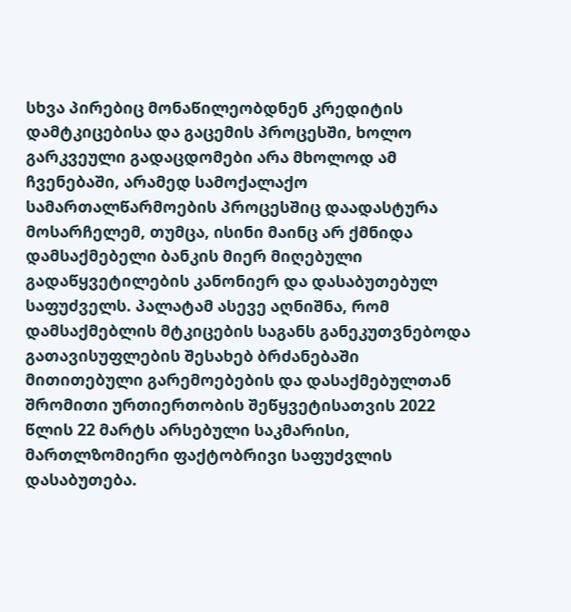სხვა პირებიც მონაწილეობდნენ კრედიტის დამტკიცებისა და გაცემის პროცესში, ხოლო გარკვეული გადაცდომები არა მხოლოდ ამ ჩვენებაში, არამედ სამოქალაქო სამართალწარმოების პროცესშიც დაადასტურა მოსარჩელემ, თუმცა, ისინი მაინც არ ქმნიდა დამსაქმებელი ბანკის მიერ მიღებული გადაწყვეტილების კანონიერ და დასაბუთებულ საფუძველს. პალატამ ასევე აღნიშნა, რომ დამსაქმებლის მტკიცების საგანს განეკუთვნებოდა გათავისუფლების შესახებ ბრძანებაში მითითებული გარემოებების და დასაქმებულთან შრომითი ურთიერთობის შეწყვეტისათვის 2022 წლის 22 მარტს არსებული საკმარისი, მართლზომიერი ფაქტობრივი საფუძვლის დასაბუთება.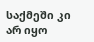საქმეში კი არ იყო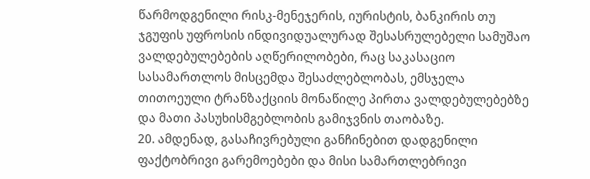წარმოდგენილი რისკ-მენეჯერის, იურისტის, ბანკირის თუ ჯგუფის უფროსის ინდივიდუალურად შესასრულებელი სამუშაო ვალდებულებების აღწერილობები, რაც საკასაციო სასამართლოს მისცემდა შესაძლებლობას, ემსჯელა თითოეული ტრანზაქციის მონაწილე პირთა ვალდებულებებზე და მათი პასუხისმგებლობის გამიჯვნის თაობაზე.
20. ამდენად, გასაჩივრებული განჩინებით დადგენილი ფაქტობრივი გარემოებები და მისი სამართლებრივი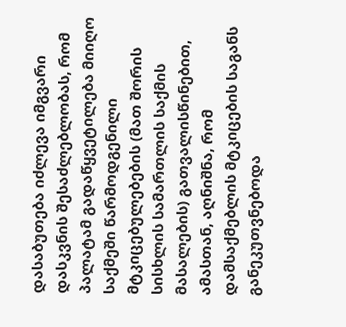დასაბუთება იძლევა იმგვარი დასკვნის შესაძლებლობას, რომ პალატამ გადაწყვეტილება მიიღო საქმეში წარმოდგენილი მტკიცებულებების (მათ შორის სისხლის სამართლის საქმის მასალების) გათვალისწინებით, ამასთან, აღნიშნა, რომ დამსაქმებლის მტკიცების საგანს განეკუთვნებოდა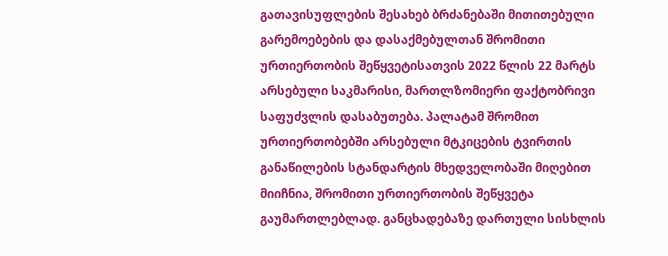გათავისუფლების შესახებ ბრძანებაში მითითებული გარემოებების და დასაქმებულთან შრომითი ურთიერთობის შეწყვეტისათვის 2022 წლის 22 მარტს არსებული საკმარისი, მართლზომიერი ფაქტობრივი საფუძვლის დასაბუთება. პალატამ შრომით ურთიერთობებში არსებული მტკიცების ტვირთის განაწილების სტანდარტის მხედველობაში მიღებით მიიჩნია, შრომითი ურთიერთობის შეწყვეტა გაუმართლებლად. განცხადებაზე დართული სისხლის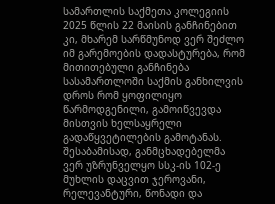სამართლის საქმეთა კოლეგიის 2025 წლის 22 მაისის განჩინებით კი, მხარემ სარწმუნოდ ვერ შეძლო იმ გარემოების დადასტურება, რომ მითითებული განჩინება სასამართლოში საქმის განხილვის დროს რომ ყოფილიყო წარმოდგენილი, გამოიწვევდა მისთვის ხელსაყრელი გადაწყვეტილების გამოტანას. შესაბამისად, განმცხადებელმა ვერ უზრუნველყო სსკ-ის 102-ე მუხლის დაცვით ჯეროვანი, რელევანტური, წონადი და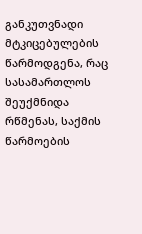განკუთვნადი მტკიცებულების წარმოდგენა, რაც სასამართლოს შეუქმნიდა რწმენას, საქმის წარმოების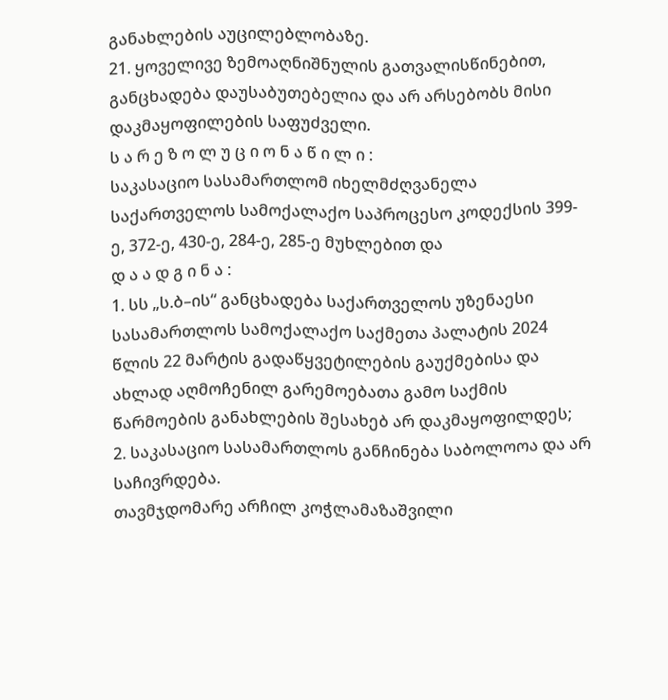განახლების აუცილებლობაზე.
21. ყოველივე ზემოაღნიშნულის გათვალისწინებით, განცხადება დაუსაბუთებელია და არ არსებობს მისი დაკმაყოფილების საფუძველი.
ს ა რ ე ზ ო ლ უ ც ი ო ნ ა წ ი ლ ი :
საკასაციო სასამართლომ იხელმძღვანელა საქართველოს სამოქალაქო საპროცესო კოდექსის 399-ე, 372-ე, 430-ე, 284-ე, 285-ე მუხლებით და
დ ა ა დ გ ი ნ ა :
1. სს „ს.ბ–ის“ განცხადება საქართველოს უზენაესი სასამართლოს სამოქალაქო საქმეთა პალატის 2024 წლის 22 მარტის გადაწყვეტილების გაუქმებისა და ახლად აღმოჩენილ გარემოებათა გამო საქმის წარმოების განახლების შესახებ არ დაკმაყოფილდეს;
2. საკასაციო სასამართლოს განჩინება საბოლოოა და არ საჩივრდება.
თავმჯდომარე არჩილ კოჭლამაზაშვილი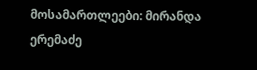მოსამართლეები: მირანდა ერემაძე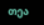თეა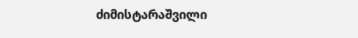ძიმისტარაშვილი